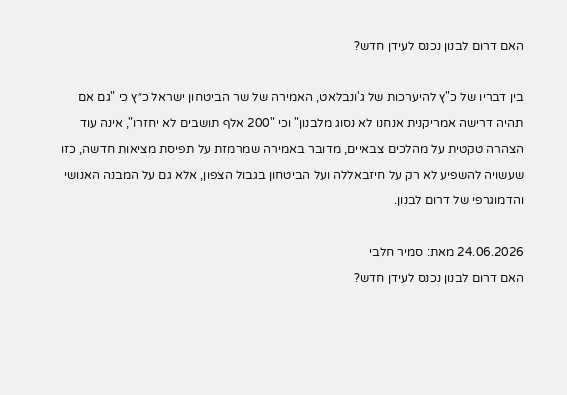האם דרום לבנון נכנס לעידן חדש?

בין דבריו של כ"ץ להיערכות של ג'ונבלאט, האמירה של שר הביטחון ישראל כ״ץ כי "גם אם תהיה דרישה אמריקנית אנחנו לא נסוג מלבנון" וכי "200 אלף תושבים לא יחזרו", אינה עוד הצהרה טקטית על מהלכים צבאיים, מדובר באמירה שמרמזת על תפיסת מציאות חדשה, כזו שעשויה להשפיע לא רק על חיזבאללה ועל הביטחון בגבול הצפון, אלא גם על המבנה האנושי והדמוגרפי של דרום לבנון.

24.06.2026 מאת: סמיר חלבי
האם דרום לבנון נכנס לעידן חדש?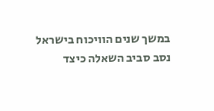במשך שנים הוויכוח בישראל נסב סביב השאלה כיצד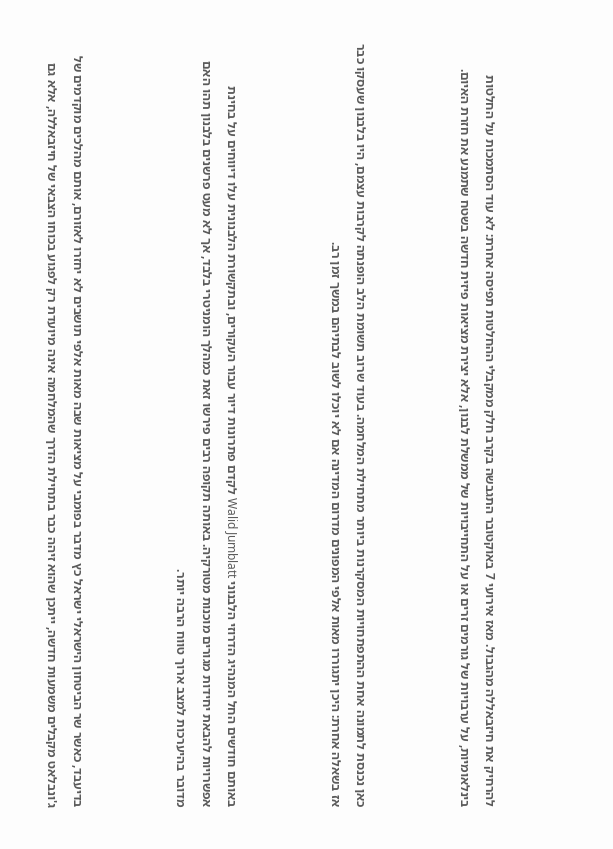להרחיק את חיזבאללה מהגבול. מאז אירועי 7 באוקטובר התגבשה בקרב חלק ממקבלי ההחלטות תפיסה אחרת: לא עוד הסתמכות על החלטות בינלאומיות, על ערבויות של גורמים זרים או על התחייבויות של ממשלת לבנון, אלא יצירת מציאות פיזית חדשה בשטח שתמנע את חזרת האיום.



כאן נכנסת לתמונה אחת ההתפתחויות המסקרנות ביותר מתחילת המלחמה. בעוד שרוב תשומת הלב הופנתה לקרבות עצמם, היו בלבנון שעסקו כבר אז בשאלה אחרת: היכן יתגוררו מאות אלפי המפונים מדרום המדינה אם לא יוכלו לשוב לבתיהם במשך זמן רב.



באותם חודשים החל המנהיג הדרוזי הלבנוני Walid Jumblatt לקדם פתרונות דיור עבור העקורים, ובתקשורת הלבנונית עלו דיווחים על בחינת אפשרויות להבאת יחידות מגורים מוכנות מטורקיה. באותה תקופה רבים פירשו זאת כמהלך הומניטרי בלבד, אך לא מעט פרשנים בלבנון תהו האם מדובר בהיערכות למצב ארוך טווח הרבה יותר.



בדיעבד, כאשר שר הביטחון הישראלי ישראל כץ מדבר בפומבי על מציאות שבה מאות אלפי תושבים לא יחזרו לאזורם, אותם מהלכים מוקדמים של ג'ונבלאט מקבלים משמעות חדשה, ייתכן שהוא זיהה כבר בתחילת הדרך שהמלחמה אינה מיועדת רק לפגוע בכוחו הצבאי של חיזבאללה, אלא גם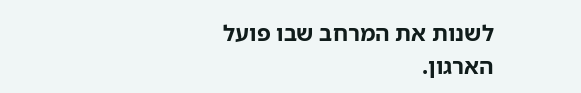לשנות את המרחב שבו פועל הארגון.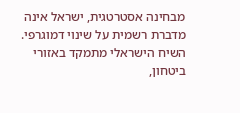מבחינה אסטרטגית, ישראל אינה מדברת רשמית על שינוי דמוגרפי. השיח הישראלי מתמקד באזורי ביטחון,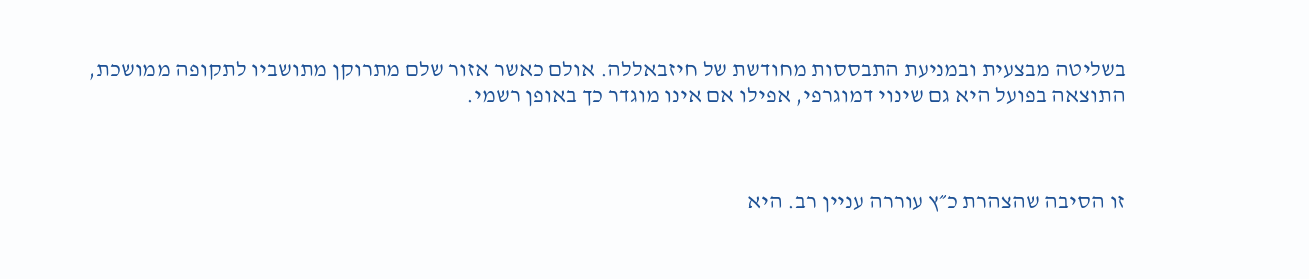בשליטה מבצעית ובמניעת התבססות מחודשת של חיזבאללה. אולם כאשר אזור שלם מתרוקן מתושביו לתקופה ממושכת, התוצאה בפועל היא גם שינוי דמוגרפי, אפילו אם אינו מוגדר כך באופן רשמי.



זו הסיבה שהצהרת כ״ץ עוררה עניין רב. היא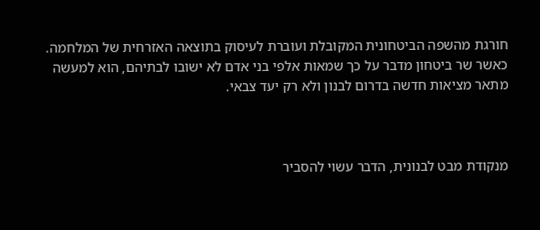חורגת מהשפה הביטחונית המקובלת ועוברת לעיסוק בתוצאה האזרחית של המלחמה. כאשר שר ביטחון מדבר על כך שמאות אלפי בני אדם לא ישובו לבתיהם, הוא למעשה מתאר מציאות חדשה בדרום לבנון ולא רק יעד צבאי.



מנקודת מבט לבנונית, הדבר עשוי להסביר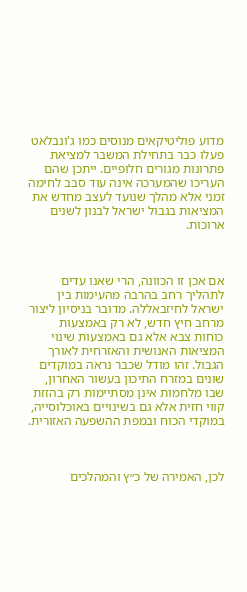מדוע פוליטיקאים מנוסים כמו ג'ונבלאט פעלו כבר בתחילת המשבר למציאת פתרונות מגורים חלופיים. ייתכן שהם העריכו שהמערכה אינה עוד סבב לחימה זמני אלא מהלך שנועד לעצב מחדש את המציאות בגבול ישראל לבנון לשנים ארוכות.



אם אכן זו הכוונה, הרי שאנו עדים לתהליך רחב בהרבה מהעימות בין ישראל לחיזבאללה. מדובר בניסיון ליצור מרחב חיץ חדש, לא רק באמצעות כוחות צבא אלא גם באמצעות שינוי המציאות האנושית והאזרחית לאורך הגבול. זהו מודל שכבר נראה במוקדים שונים במזרח התיכון בעשור האחרון, שבו מלחמות אינן מסתיימות רק בהזזת קווי חזית אלא גם בשינויים באוכלוסייה, במוקדי הכוח ובמפת ההשפעה האזורית.



לכן, האמירה של כ״ץ והמהלכים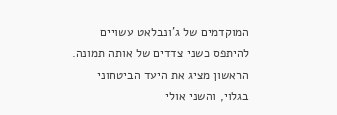המוקדמים של ג'ונבלאט עשויים להיתפס כשני צדדים של אותה תמונה. הראשון מציג את היעד הביטחוני בגלוי, והשני אולי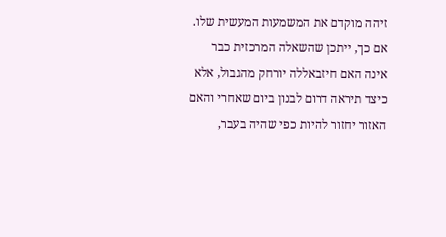זיהה מוקדם את המשמעות המעשית שלו. אם כך, ייתכן שהשאלה המרכזית כבר אינה האם חיזבאללה יורחק מהגבול, אלא כיצד תיראה דרום לבנון ביום שאחרי והאם האזור יחזור להיות כפי שהיה בעבר,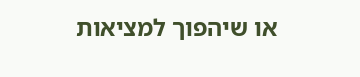או שיהפוך למציאות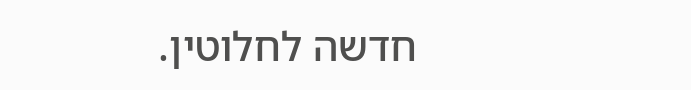חדשה לחלוטין.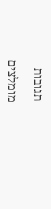תגובות

מומלצים